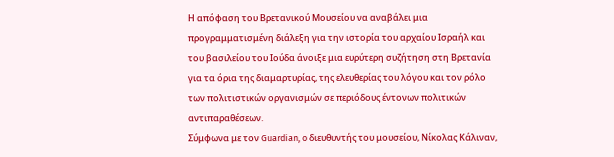Η απόφαση του Βρετανικού Μουσείου να αναβάλει μια προγραμματισμένη διάλεξη για την ιστορία του αρχαίου Ισραήλ και του βασιλείου του Ιούδα άνοιξε μια ευρύτερη συζήτηση στη Βρετανία για τα όρια της διαμαρτυρίας, της ελευθερίας του λόγου και τον ρόλο των πολιτιστικών οργανισμών σε περιόδους έντονων πολιτικών αντιπαραθέσεων.
Σύμφωνα με τον Guardian, o διευθυντής του μουσείου, Νίκολας Κάλιναν,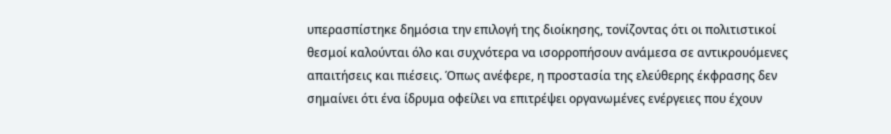υπερασπίστηκε δημόσια την επιλογή της διοίκησης, τονίζοντας ότι οι πολιτιστικοί θεσμοί καλούνται όλο και συχνότερα να ισορροπήσουν ανάμεσα σε αντικρουόμενες απαιτήσεις και πιέσεις. Όπως ανέφερε, η προστασία της ελεύθερης έκφρασης δεν σημαίνει ότι ένα ίδρυμα οφείλει να επιτρέψει οργανωμένες ενέργειες που έχουν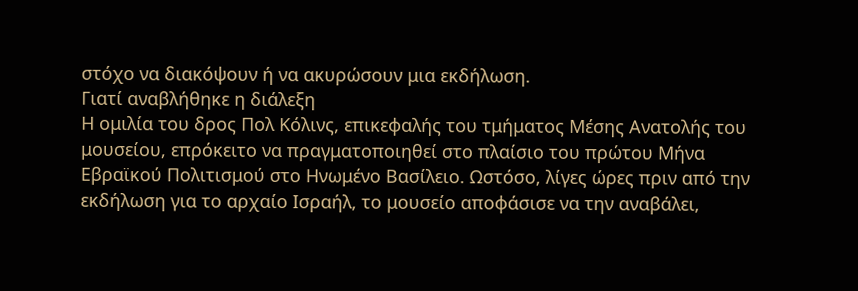στόχο να διακόψουν ή να ακυρώσουν μια εκδήλωση.
Γιατί αναβλήθηκε η διάλεξη
Η ομιλία του δρος Πολ Κόλινς, επικεφαλής του τμήματος Μέσης Ανατολής του μουσείου, επρόκειτο να πραγματοποιηθεί στο πλαίσιο του πρώτου Μήνα Εβραϊκού Πολιτισμού στο Ηνωμένο Βασίλειο. Ωστόσο, λίγες ώρες πριν από την εκδήλωση για το αρχαίο Ισραήλ, το μουσείο αποφάσισε να την αναβάλει,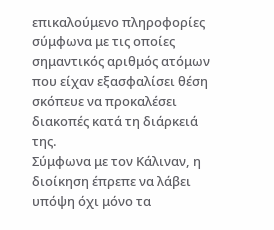επικαλούμενο πληροφορίες σύμφωνα με τις οποίες σημαντικός αριθμός ατόμων που είχαν εξασφαλίσει θέση σκόπευε να προκαλέσει διακοπές κατά τη διάρκειά της.
Σύμφωνα με τον Κάλιναν, η διοίκηση έπρεπε να λάβει υπόψη όχι μόνο τα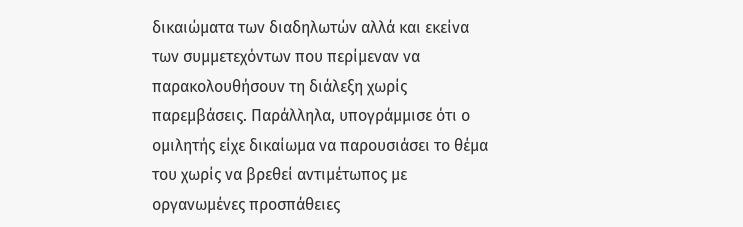δικαιώματα των διαδηλωτών αλλά και εκείνα των συμμετεχόντων που περίμεναν να παρακολουθήσουν τη διάλεξη χωρίς παρεμβάσεις. Παράλληλα, υπογράμμισε ότι ο ομιλητής είχε δικαίωμα να παρουσιάσει το θέμα του χωρίς να βρεθεί αντιμέτωπος με οργανωμένες προσπάθειες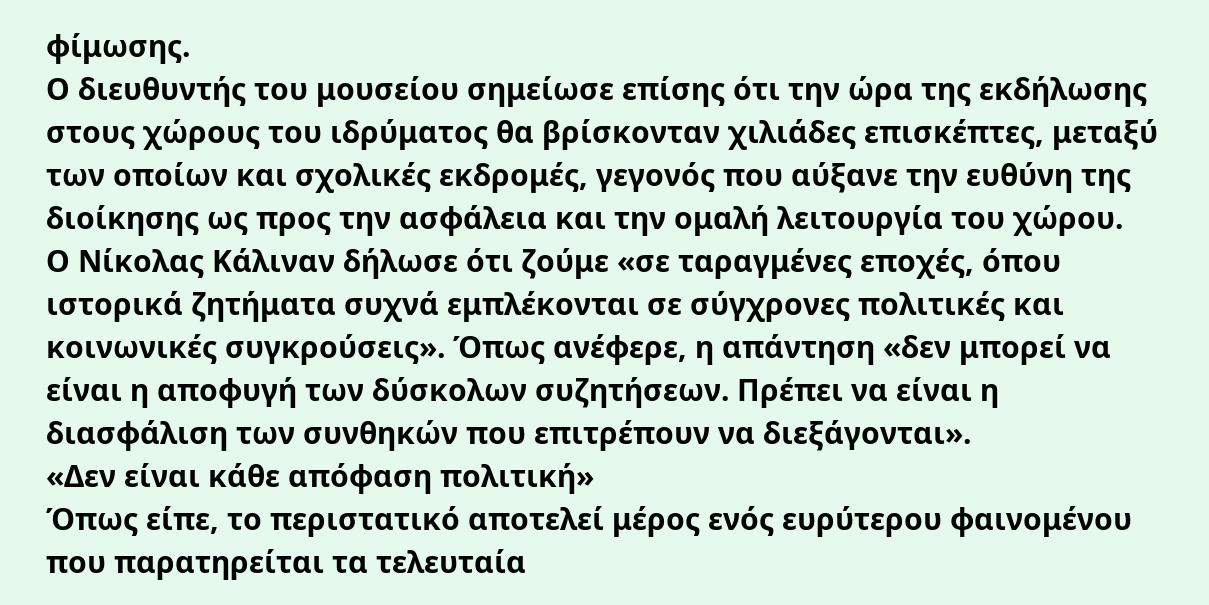φίμωσης.
Ο διευθυντής του μουσείου σημείωσε επίσης ότι την ώρα της εκδήλωσης στους χώρους του ιδρύματος θα βρίσκονταν χιλιάδες επισκέπτες, μεταξύ των οποίων και σχολικές εκδρομές, γεγονός που αύξανε την ευθύνη της διοίκησης ως προς την ασφάλεια και την ομαλή λειτουργία του χώρου.
Ο Νίκολας Κάλιναν δήλωσε ότι ζούμε «σε ταραγμένες εποχές, όπου ιστορικά ζητήματα συχνά εμπλέκονται σε σύγχρονες πολιτικές και κοινωνικές συγκρούσεις». Όπως ανέφερε, η απάντηση «δεν μπορεί να είναι η αποφυγή των δύσκολων συζητήσεων. Πρέπει να είναι η διασφάλιση των συνθηκών που επιτρέπουν να διεξάγονται».
«Δεν είναι κάθε απόφαση πολιτική»
Όπως είπε, το περιστατικό αποτελεί μέρος ενός ευρύτερου φαινομένου που παρατηρείται τα τελευταία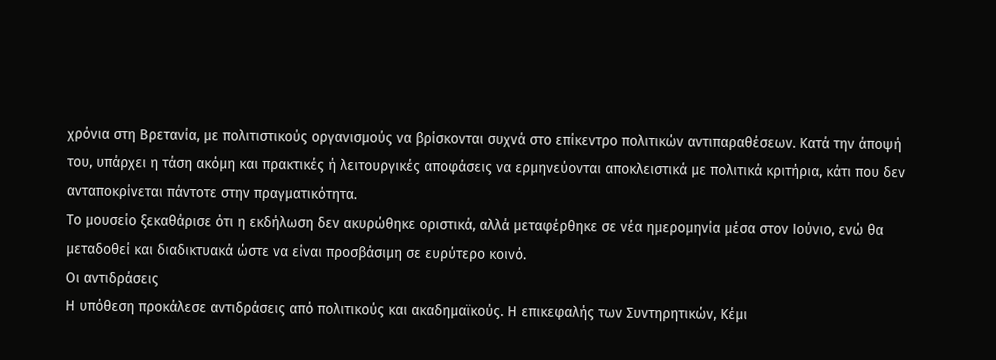χρόνια στη Βρετανία, με πολιτιστικούς οργανισμούς να βρίσκονται συχνά στο επίκεντρο πολιτικών αντιπαραθέσεων. Κατά την άποψή του, υπάρχει η τάση ακόμη και πρακτικές ή λειτουργικές αποφάσεις να ερμηνεύονται αποκλειστικά με πολιτικά κριτήρια, κάτι που δεν ανταποκρίνεται πάντοτε στην πραγματικότητα.
Το μουσείο ξεκαθάρισε ότι η εκδήλωση δεν ακυρώθηκε οριστικά, αλλά μεταφέρθηκε σε νέα ημερομηνία μέσα στον Ιούνιο, ενώ θα μεταδοθεί και διαδικτυακά ώστε να είναι προσβάσιμη σε ευρύτερο κοινό.
Οι αντιδράσεις
Η υπόθεση προκάλεσε αντιδράσεις από πολιτικούς και ακαδημαϊκούς. Η επικεφαλής των Συντηρητικών, Κέμι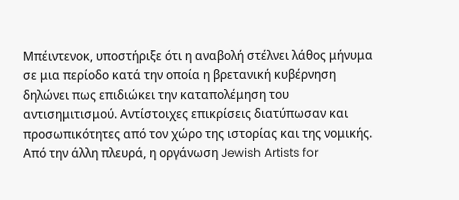Μπέιντενοκ, υποστήριξε ότι η αναβολή στέλνει λάθος μήνυμα σε μια περίοδο κατά την οποία η βρετανική κυβέρνηση δηλώνει πως επιδιώκει την καταπολέμηση του αντισημιτισμού. Αντίστοιχες επικρίσεις διατύπωσαν και προσωπικότητες από τον χώρο της ιστορίας και της νομικής.
Από την άλλη πλευρά, η οργάνωση Jewish Artists for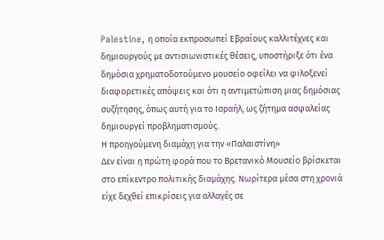Palestine, η οποία εκπροσωπεί Εβραίους καλλιτέχνες και δημιουργούς με αντισιωνιστικές θέσεις, υποστήριξε ότι ένα δημόσια χρηματοδοτούμενο μουσείο οφείλει να φιλοξενεί διαφορετικές απόψεις και ότι η αντιμετώπιση μιας δημόσιας συζήτησης, όπως αυτή για το Ισραήλ, ως ζήτημα ασφαλείας δημιουργεί προβληματισμούς.
Η προηγούμενη διαμάχη για την «Παλαιστίνη»
Δεν είναι η πρώτη φορά που το Βρετανικό Μουσείο βρίσκεται στο επίκεντρο πολιτικής διαμάχης. Νωρίτερα μέσα στη χρονιά είχε δεχθεί επικρίσεις για αλλαγές σε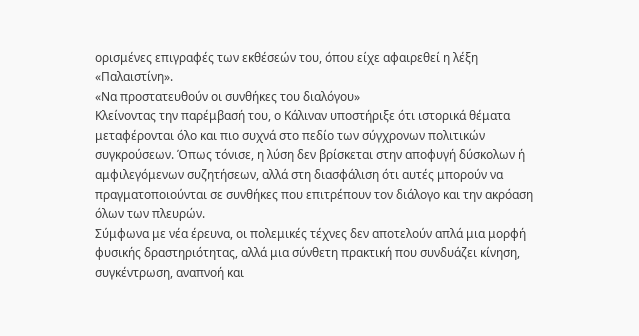ορισμένες επιγραφές των εκθέσεών του, όπου είχε αφαιρεθεί η λέξη «Παλαιστίνη».
«Να προστατευθούν οι συνθήκες του διαλόγου»
Κλείνοντας την παρέμβασή του, ο Κάλιναν υποστήριξε ότι ιστορικά θέματα μεταφέρονται όλο και πιο συχνά στο πεδίο των σύγχρονων πολιτικών συγκρούσεων. Όπως τόνισε, η λύση δεν βρίσκεται στην αποφυγή δύσκολων ή αμφιλεγόμενων συζητήσεων, αλλά στη διασφάλιση ότι αυτές μπορούν να πραγματοποιούνται σε συνθήκες που επιτρέπουν τον διάλογο και την ακρόαση όλων των πλευρών.
Σύμφωνα με νέα έρευνα, οι πολεμικές τέχνες δεν αποτελούν απλά μια μορφή φυσικής δραστηριότητας, αλλά μια σύνθετη πρακτική που συνδυάζει κίνηση, συγκέντρωση, αναπνοή και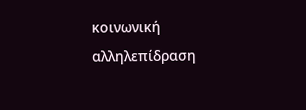κοινωνική αλληλεπίδραση